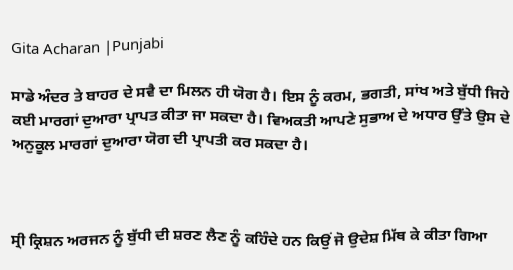Gita Acharan |Punjabi

ਸਾਡੇ ਅੰਦਰ ਤੇ ਬਾਹਰ ਦੇ ਸਵੈ ਦਾ ਮਿਲਨ ਹੀ ਯੋਗ ਹੈ। ਇਸ ਨੂੰ ਕਰਮ, ਭਗਤੀ, ਸਾਂਖ ਅਤੇ ਬੁੱਧੀ ਜਿਹੇ ਕਈ ਮਾਰਗਾਂ ਦੁਆਰਾ ਪ੍ਰਾਪਤ ਕੀਤਾ ਜਾ ਸਕਦਾ ਹੈ। ਵਿਅਕਤੀ ਆਪਣੇ ਸੁਭਾਅ ਦੇ ਅਧਾਰ ਉੱਤੇ ਉਸ ਦੇ ਅਨੁਕੂਲ ਮਾਰਗਾਂ ਦੁਆਰਾ ਯੋਗ ਦੀ ਪ੍ਰਾਪਤੀ ਕਰ ਸਕਦਾ ਹੈ।



ਸ੍ਰੀ ਕ੍ਰਿਸ਼ਨ ਅਰਜਨ ਨੂੰ ਬੁੱਧੀ ਦੀ ਸ਼ਰਣ ਲੈਣ ਨੂੰ ਕਹਿੰਦੇ ਹਨ ਕਿਉਂ ਜੋ ਉਦੇਸ਼ ਮਿੱਥ ਕੇ ਕੀਤਾ ਗਿਆ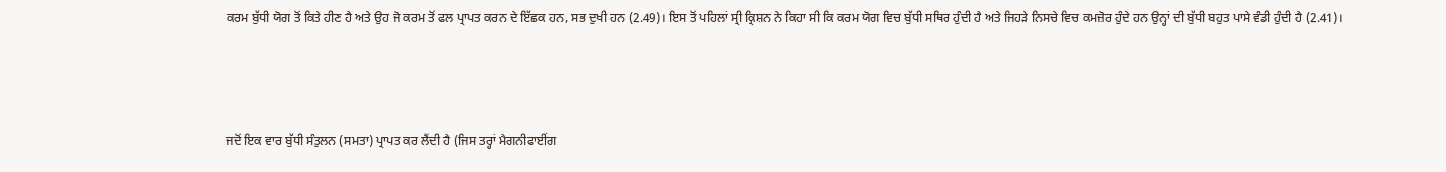ਕਰਮ ਬੁੱਧੀ ਯੋਗ ਤੋਂ ਕਿਤੇ ਹੀਣ ਹੈ ਅਤੇ ਉਹ ਜੋ ਕਰਮ ਤੋਂ ਫਲ ਪ੍ਰਾਪਤ ਕਰਨ ਦੇ ਇੱਛਕ ਹਨ, ਸਭ ਦੁਖੀ ਹਨ (2.49)। ਇਸ ਤੋਂ ਪਹਿਲਾਂ ਸ੍ਰੀ ਕ੍ਰਿਸ਼ਨ ਨੇ ਕਿਹਾ ਸੀ ਕਿ ਕਰਮ ਯੋਗ ਵਿਚ ਬੁੱਧੀ ਸਥਿਰ ਹੁੰਦੀ ਹੈ ਅਤੇ ਜਿਹੜੇ ਨਿਸਚੇ ਵਿਚ ਕਮਜ਼ੋਰ ਹੁੰਦੇ ਹਨ ਉਨ੍ਹਾਂ ਦੀ ਬੁੱਧੀ ਬਹੁਤ ਪਾਸੇ ਵੰਡੀ ਹੁੰਦੀ ਹੈ (2.41)।



ਜਦੋਂ ਇਕ ਵਾਰ ਬੁੱਧੀ ਸੰਤੁਲਨ (ਸਮਤਾ) ਪ੍ਰਾਪਤ ਕਰ ਲੈਂਦੀ ਹੈ (ਜਿਸ ਤਰ੍ਹਾਂ ਮੈਗਨੀਫਾਈਂਗ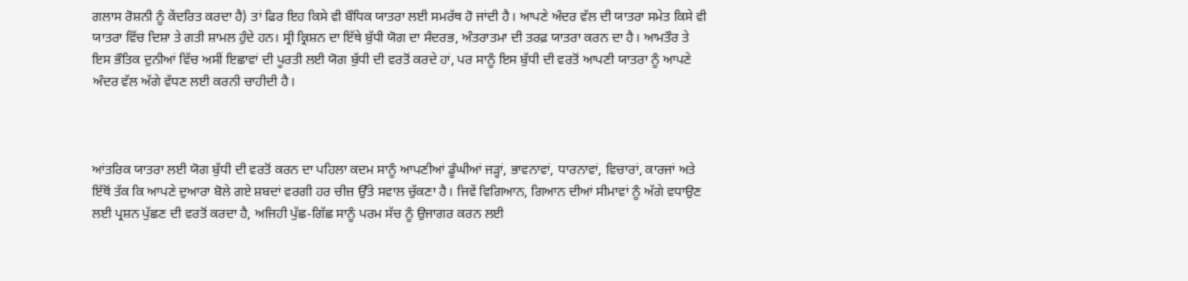ਗਲਾਸ ਰੋਸ਼ਨੀ ਨੂੰ ਕੇਂਦਰਿਤ ਕਰਦਾ ਹੈ) ਤਾਂ ਫਿਰ ਇਹ ਕਿਸੇ ਵੀ ਬੌਧਿਕ ਯਾਤਰਾ ਲਈ ਸਮਰੱਥ ਹੋ ਜਾਂਦੀ ਹੈ। ਆਪਣੇ ਅੰਦਰ ਵੱਲ ਦੀ ਯਾਤਰਾ ਸਮੇਤ ਕਿਸੇ ਵੀ ਯਾਤਰਾ ਵਿੱਚ ਦਿਸ਼ਾ ਤੇ ਗਤੀ ਸ਼ਾਮਲ ਹੁੰਦੇ ਹਨ। ਸ੍ਰੀ ਕ੍ਰਿਸ਼ਨ ਦਾ ਇੱਥੇ ਬੁੱਧੀ ਯੋਗ ਦਾ ਸੰਦਰਭ, ਅੰਤਰਾਤਮਾ ਦੀ ਤਰਫ਼ ਯਾਤਰਾ ਕਰਨ ਦਾ ਹੈ। ਆਮਤੌਰ ਤੇ ਇਸ ਭੌਤਿਕ ਦੁਨੀਆਂ ਵਿੱਚ ਅਸੀਂ ਇਛਾਵਾਂ ਦੀ ਪੂਰਤੀ ਲਈ ਯੋਗ ਬੁੱਧੀ ਦੀ ਵਰਤੋਂ ਕਰਦੇ ਹਾਂ, ਪਰ ਸਾਨੂੰ ਇਸ ਬੁੱਧੀ ਦੀ ਵਰਤੋਂ ਆਪਣੀ ਯਾਤਰਾ ਨੂੰ ਆਪਣੇ ਅੰਦਰ ਵੱਲ ਅੱਗੇ ਵੱਧਣ ਲਈ ਕਰਨੀ ਚਾਹੀਦੀ ਹੈ।



ਆਂਤਰਿਕ ਯਾਤਰਾ ਲਈ ਯੋਗ ਬੁੱਧੀ ਦੀ ਵਰਤੋਂ ਕਰਨ ਦਾ ਪਹਿਲਾ ਕਦਮ ਸਾਨੂੰ ਆਪਣੀਆਂ ਡੂੰਘੀਆਂ ਜੜ੍ਹਾਂ, ਭਾਵਨਾਵਾਂ, ਧਾਰਨਾਵਾਂ, ਵਿਚਾਰਾਂ, ਕਾਰਜਾਂ ਅਤੇ ਇੱਥੋਂ ਤੱਕ ਕਿ ਆਪਣੇ ਦੁਆਰਾ ਬੋਲੇ ਗਏ ਸ਼ਬਦਾਂ ਵਰਗੀ ਹਰ ਚੀਜ਼ ਉੱਤੇ ਸਵਾਲ ਚੁੱਕਣਾ ਹੈ। ਜਿਵੇਂ ਵਿਗਿਆਨ, ਗਿਆਨ ਦੀਆਂ ਸੀਮਾਵਾਂ ਨੂੰ ਅੱਗੇ ਵਧਾਉਣ ਲਈ ਪ੍ਰਸ਼ਨ ਪੁੱਛਣ ਦੀ ਵਰਤੋਂ ਕਰਦਾ ਹੈ, ਅਜਿਹੀ ਪੁੱਛ-ਗਿੱਛ ਸਾਨੂੰ ਪਰਮ ਸੱਚ ਨੂੰ ਉਜਾਗਰ ਕਰਨ ਲਈ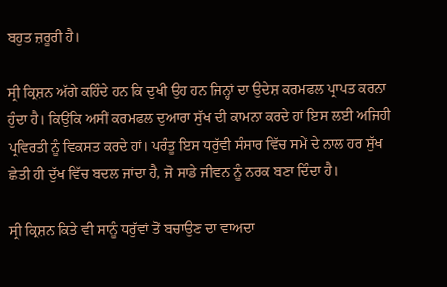ਬਹੁਤ ਜ਼ਰੂਰੀ ਹੈ।

ਸ੍ਰੀ ਕ੍ਰਿਸ਼ਨ ਅੱਗੇ ਕਹਿੰਦੇ ਹਨ ਕਿ ਦੁਖੀ ਉਹ ਹਨ ਜਿਨ੍ਹਾਂ ਦਾ ਉਦੇਸ਼ ਕਰਮਫਲ ਪ੍ਰਾਪਤ ਕਰਨਾ ਹੁੰਦਾ ਹੈ। ਕਿਉਂਕਿ ਅਸੀਂ ਕਰਮਫਲ ਦੁਆਰਾ ਸੁੱਖ ਦੀ ਕਾਮਨਾ ਕਰਦੇ ਹਾਂ ਇਸ ਲਈ ਅਜਿਹੀ ਪ੍ਰਵਿਰਤੀ ਨੂੰ ਵਿਕਸਤ ਕਰਦੇ ਹਾਂ। ਪਰੰਤੂ ਇਸ ਧਰੁੱਵੀ ਸੰਸਾਰ ਵਿੱਚ ਸਮੇਂ ਦੇ ਨਾਲ ਹਰ ਸੁੱਖ ਛੇਤੀ ਹੀ ਦੁੱਖ ਵਿੱਚ ਬਦਲ ਜਾਂਦਾ ਹੈ, ਜੋ ਸਾਡੇ ਜੀਵਨ ਨੂੰ ਨਰਕ ਬਣਾ ਦਿੰਦਾ ਹੈ।

ਸ੍ਰੀ ਕ੍ਰਿਸ਼ਨ ਕਿਤੇ ਵੀ ਸਾਨੂੰ ਧਰੁੱਵਾਂ ਤੋਂ ਬਚਾਉਣ ਦਾ ਵਾਅਦਾ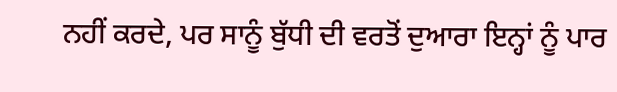ਨਹੀਂ ਕਰਦੇ, ਪਰ ਸਾਨੂੰ ਬੁੱਧੀ ਦੀ ਵਰਤੋਂ ਦੁਆਰਾ ਇਨ੍ਹਾਂ ਨੂੰ ਪਾਰ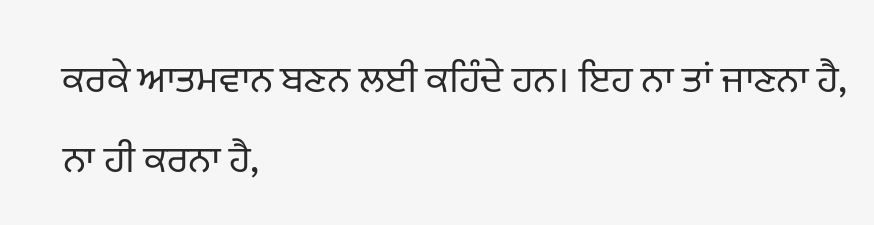ਕਰਕੇ ਆਤਮਵਾਨ ਬਣਨ ਲਈ ਕਹਿੰਦੇ ਹਨ। ਇਹ ਨਾ ਤਾਂ ਜਾਣਨਾ ਹੈ, ਨਾ ਹੀ ਕਰਨਾ ਹੈ,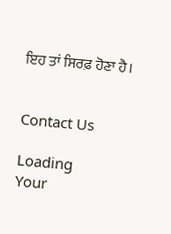ਇਹ ਤਾਂ ਸਿਰਫ਼ ਹੋਣਾ ਹੈ।


Contact Us

Loading
Your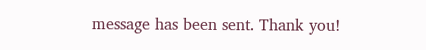message has been sent. Thank you!